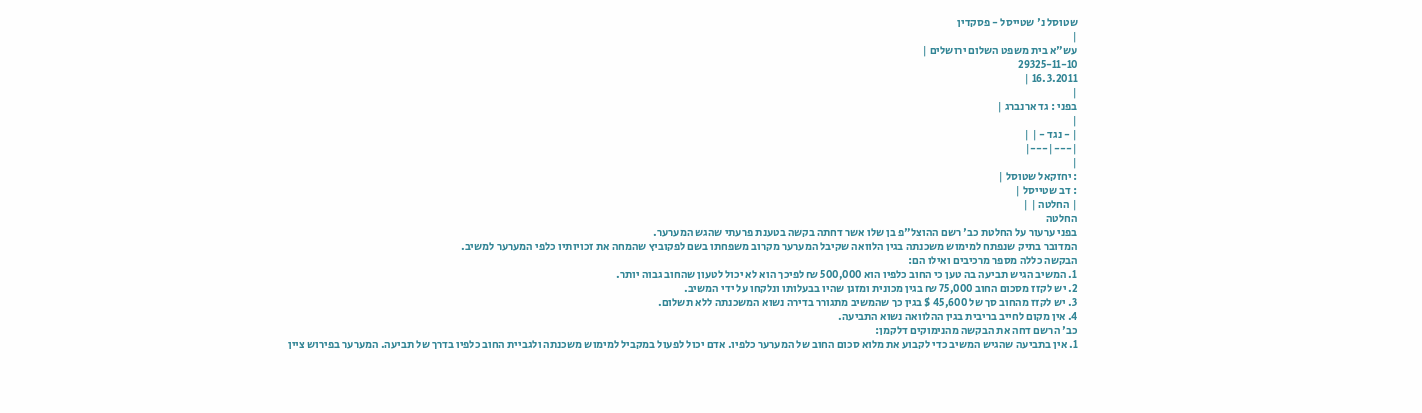שטוסל נ' שטייסל - פסקדין
|
עש"א בית משפט השלום ירושלים |
29325-11-10
16.3.2011 |
|
בפני : גד ארנברג |
|
| - נגד - | |
|---|---|
|
: יחזקאל שטוסל |
: דב שטייסל |
| החלטה | |
החלטה
בפני ערעור על החלטת כב' רשם ההוצל"פ בן שלו אשר דחתה בקשה בטענת פרעתי שהגש המערער.
המדובר בתיק שנפתח למימוש משכנתה בגין הלוואה שקיבל המערער מקרוב משפחתו בשם לפקוביץ שהמחה את זכויותיו כלפי המערער למשיב.
הבקשה כללה מספר מרכיבים ואילו הם:
1. המשיב הגיש תביעה בה טען כי החוב כלפיו הוא 500,000 ₪ לפיכך הוא לא יכול לטעון שהחוב גבוה יותר.
2. יש לקזז מסכום החוב 75,000 ₪ בגין מכונית ומזגן שהיו בבעלותו ונלקחו על ידי המשיב.
3. יש לקזז מהחוב סך של 45,600 $ בגין כך שהמשיב מתגורר בדירה נשוא המשכנתה ללא תשלום.
4. אין מקום לחייב בריבית בגין ההלוואה נשוא התביעה.
כב' הרשם דחה את הבקשה מהנימוקים דלקמן:
1. אין בתביעה שהגיש המשיב כדי לקבוע את מלוא סכום החוב של המערער כלפיו. אדם יכול לפעול במקביל למימוש משכנתה ולגביית החוב כלפיו בדרך של תביעה. המערער בפירוש ציין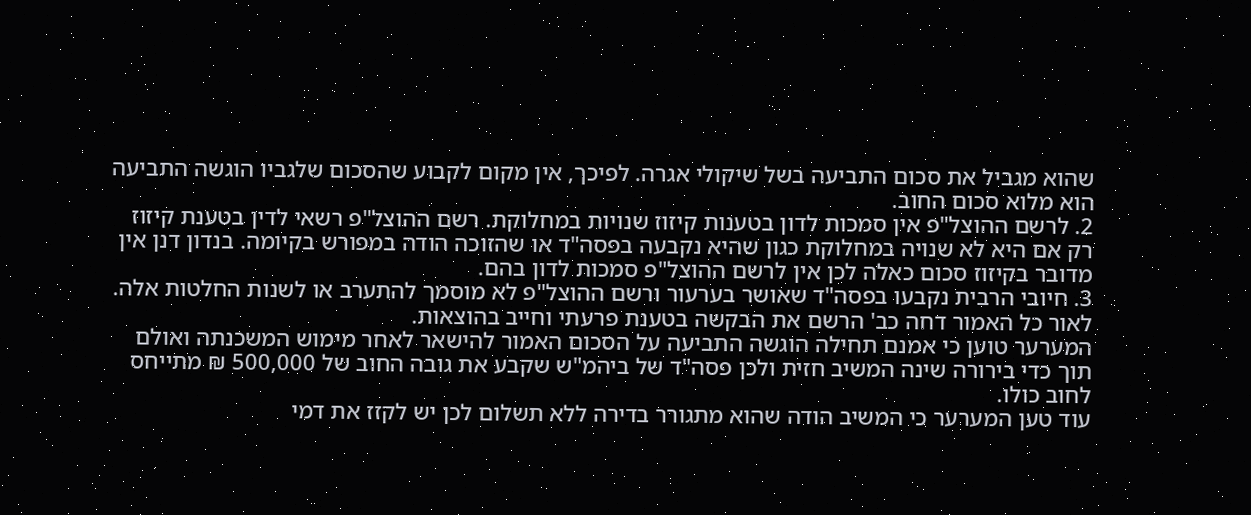שהוא מגביל את סכום התביעה בשל שיקולי אגרה. לפיכך, אין מקום לקבוע שהסכום שלגביו הוגשה התביעה הוא מלוא סכום החוב.
2. לרשם ההוצל"פ אין סמכות לדון בטענות קיזוז שנויות במחלוקת. רשם ההוצל"פ רשאי לדין בטענת קיזוז רק אם היא לא שנויה במחלוקת כגון שהיא נקבעה בפסה"ד או שהזוכה הודה במפורש בקיומה. בנדון דנן אין מדובר בקיזוז סכום כאלה לכן אין לרשם ההוצל"פ סמכות לדון בהם.
3. חיובי הרבית נקבעו בפסה"ד שאושר בערעור ורשם ההוצל"פ לא מוסמך להתערב או לשנות החלטות אלה.
לאור כל האמור דחה כב' הרשם את הבקשה בטענת פרעתי וחייב בהוצאות.
המערער טוען כי אמנם תחילה הוגשה התביעה על הסכום האמור להישאר לאחר מימוש המשכנתה ואולם תוך כדי בירורה שינה המשיב חזית ולכן פסה"ד של ביהמ"ש שקבע את גובה החוב של 500,000 ₪ מתייחס לחוב כולו.
עוד טען המערער כי המשיב הודה שהוא מתגורר בדירה ללא תשלום לכן יש לקזז את דמי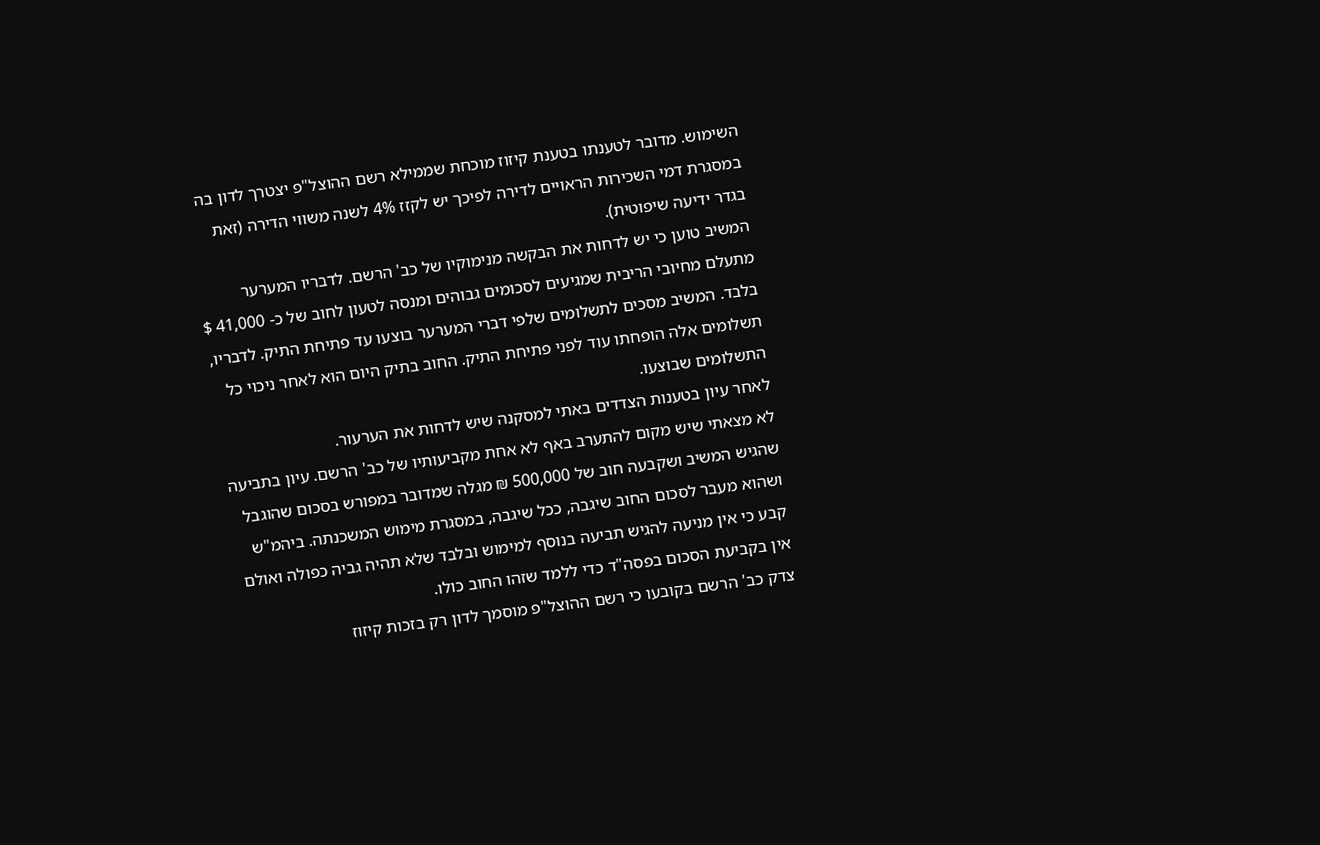השימוש. מדובר לטענתו בטענת קיזוז מוכחת שממילא רשם ההוצל"פ יצטרך לדון בה במסגרת דמי השכירות הראויים לדירה לפיכך יש לקזז 4% לשנה משווי הדירה (זאת בגדר ידיעה שיפוטית).
המשיב טוען כי יש לדחות את הבקשה מנימוקיו של כב' הרשם. לדבריו המערער מתעלם מחיובי הריבית שמגיעים לסכומים גבוהים ומנסה לטעון לחוב של כ- 41,000 $ בלבד. המשיב מסכים לתשלומים שלפי דברי המערער בוצעו עד פתיחת התיק. לדבריו, תשלומים אלה הופחתו עוד לפני פתיחת התיק. החוב בתיק היום הוא לאחר ניכוי כל התשלומים שבוצעו.
לאחר עיון בטענות הצדדים באתי למסקנה שיש לדחות את הערעור.
לא מצאתי שיש מקום להתערב באף לא אחת מקביעותיו של כב' הרשם. עיון בתביעה שהגיש המשיב ושקבעה חוב של 500,000 ₪ מגלה שמדובר במפורש בסכום שהוגבל ושהוא מעבר לסכום החוב שיגבה, ככל שיגבה, במסגרת מימוש המשכנתה. ביהמ"ש קבע כי אין מניעה להגיש תביעה בנוסף למימוש ובלבד שלא תהיה גביה כפולה ואולם אין בקביעת הסכום בפסה"ד כדי ללמד שזהו החוב כולו.
צדק כב' הרשם בקובעו כי רשם ההוצל"פ מוסמך לדון רק בזכות קיזוז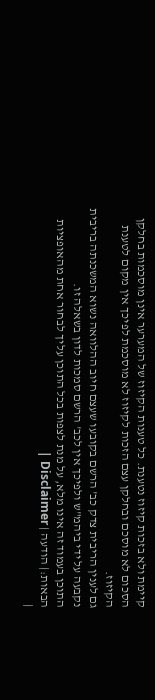קיימת ולא בזכות קיזוז נטענת. כל טענות הקיזוז של המערער אינן מוסכמות בחלקן הסכום לא מוסכם ובחלקן עצם הזכות לקיזוז לא מוסכמת לפיכך אין מקום לטענת הקיזוז.
גם לענין הריבית צדק כב' הרשם בקובעו שעצם חיוב ההלוואה נשוא המשכנתה בריבית נקבעה על ידי ביהמ"ש ולפיכך אין לכב' הרשם סמכות לדון בשאלה זו.
התוכן בעמוד זה אינו מלא, על מנת לצפות בכל התוכן עליך לבחור אחת מהאופציות הבאות:| הודעה | Disclaimer |
|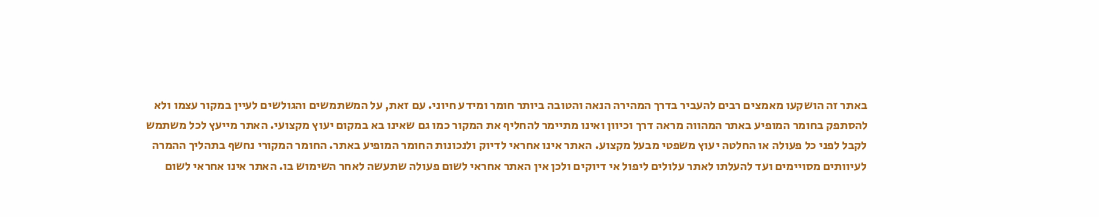באתר זה הושקעו מאמצים רבים להעביר בדרך המהירה הנאה והטובה ביותר חומר ומידע חיוני. עם זאת, על המשתמשים והגולשים לעיין במקור עצמו ולא להסתפק בחומר המופיע באתר המהווה מראה דרך וכיוון ואינו מתיימר להחליף את המקור כמו גם שאינו בא במקום יעוץ מקצועי. האתר מייעץ לכל משתמש לקבל לפני כל פעולה או החלטה יעוץ משפטי מבעל מקצוע. האתר אינו אחראי לדיוק ולנכונות החומר המופיע באתר. החומר המקורי נחשף בתהליך ההמרה לעיוותים מסויימים ועד להעלתו לאתר עלולים ליפול אי דיוקים ולכן אין האתר אחראי לשום פעולה שתעשה לאחר השימוש בו. האתר אינו אחראי לשום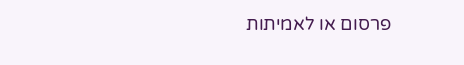פרסום או לאמיתות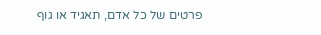פרטים של כל אדם, תאגיד או גוף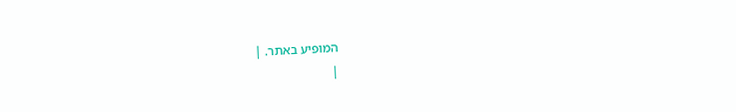המופיע באתר. |
|